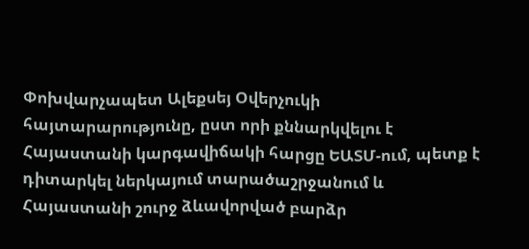Փոխվարչապետ Ալեքսեյ Օվերչուկի հայտարարությունը, ըստ որի քննարկվելու է Հայաստանի կարգավիճակի հարցը ԵԱՏՄ-ում, պետք է դիտարկել ներկայում տարածաշրջանում և Հայաստանի շուրջ ձևավորված բարձր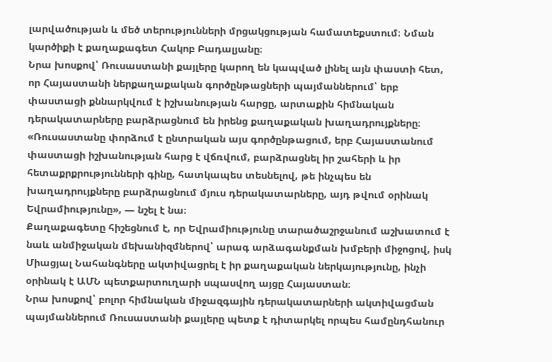լարվածության և մեծ տերությունների մրցակցության համատեքստում։ Նման կարծիքի է քաղաքագետ Հակոբ Բադալյանը։
Նրա խոսքով՝ Ռուսաստանի քայլերը կարող են կապված լինել այն փաստի հետ, որ Հայաստանի ներքաղաքական գործընթացների պայմաններում՝ երբ փաստացի քննարկվում է իշխանության հարցը, արտաքին հիմնական դերակատարները բարձրացնում են իրենց քաղաքական խաղադրույքները։
«Ռուսաստանը փորձում է ընտրական այս գործընթացում, երբ Հայաստանում փաստացի իշխանության հարց է վճռվում, բարձրացնել իր շահերի և իր հետաքրքրությունների գինը, հատկապես տեսնելով, թե ինչպես են խաղադրույքները բարձրացնում մյուս դերակատարները, այդ թվում օրինակ Եվրամիությունը», — նշել է նա։
Քաղաքագետը հիշեցնում է, որ Եվրամիությունը տարածաշրջանում աշխատում է նաև անմիջական մեխանիզմներով՝ արագ արձագանքման խմբերի միջոցով, իսկ Միացյալ Նահանգները ակտիվացրել է իր քաղաքական ներկայությունը, ինչի օրինակ է ԱՄՆ պետքարտուղարի սպասվող այցը Հայաստան։
Նրա խոսքով՝ բոլոր հիմնական միջազգային դերակատարների ակտիվացման պայմաններում Ռուսաստանի քայլերը պետք է դիտարկել որպես համընդհանուր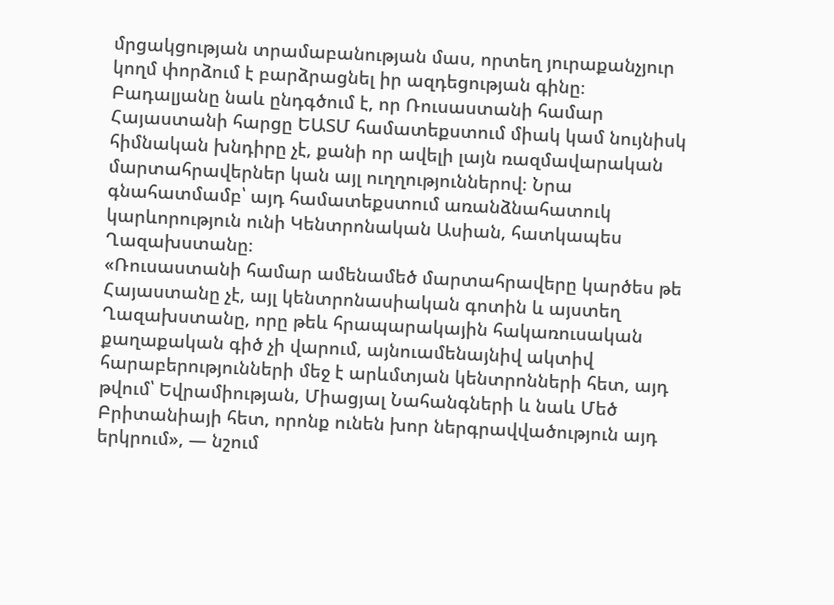մրցակցության տրամաբանության մաս, որտեղ յուրաքանչյուր կողմ փորձում է բարձրացնել իր ազդեցության գինը։
Բադալյանը նաև ընդգծում է, որ Ռուսաստանի համար Հայաստանի հարցը ԵԱՏՄ համատեքստում միակ կամ նույնիսկ հիմնական խնդիրը չէ, քանի որ ավելի լայն ռազմավարական մարտահրավերներ կան այլ ուղղություններով։ Նրա գնահատմամբ՝ այդ համատեքստում առանձնահատուկ կարևորություն ունի Կենտրոնական Ասիան, հատկապես Ղազախստանը։
«Ռուսաստանի համար ամենամեծ մարտահրավերը կարծես թե Հայաստանը չէ, այլ կենտրոնասիական գոտին և այստեղ Ղազախստանը, որը թեև հրապարակային հակառուսական քաղաքական գիծ չի վարում, այնուամենայնիվ ակտիվ հարաբերությունների մեջ է արևմտյան կենտրոնների հետ, այդ թվում՝ Եվրամիության, Միացյալ Նահանգների և նաև Մեծ Բրիտանիայի հետ, որոնք ունեն խոր ներգրավվածություն այդ երկրում», — նշում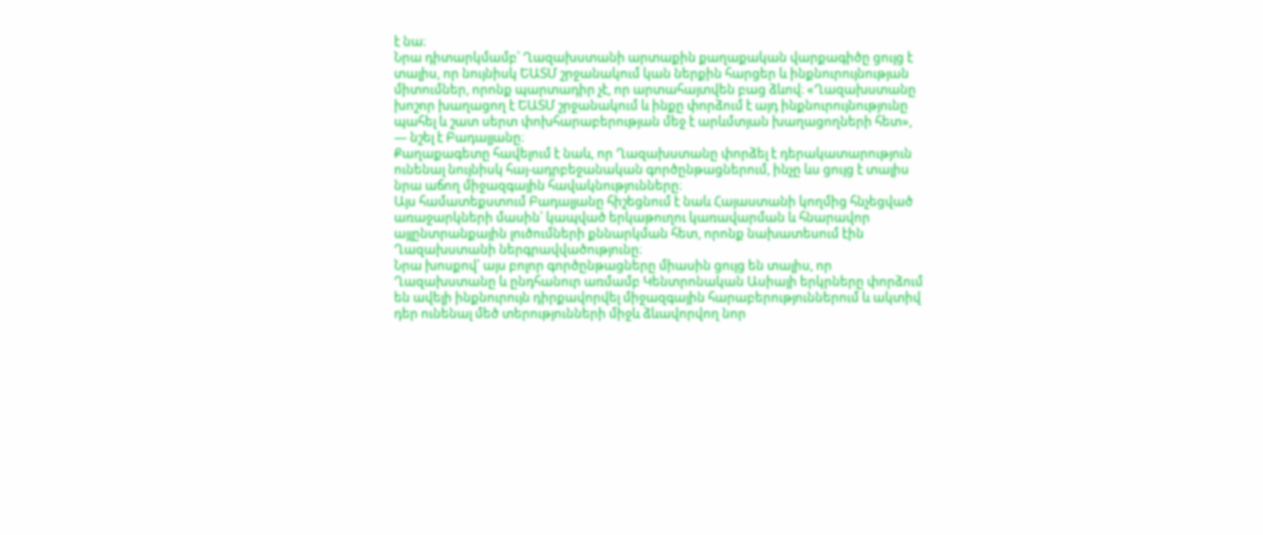է նա։
Նրա դիտարկմամբ՝ Ղազախստանի արտաքին քաղաքական վարքագիծը ցույց է տալիս, որ նույնիսկ ԵԱՏՄ շրջանակում կան ներքին հարցեր և ինքնուրույնության միտումներ, որոնք պարտադիր չէ, որ արտահայտվեն բաց ձևով։ «Ղազախստանը խոշոր խաղացող է ԵԱՏՄ շրջանակում և ինքը փորձում է այդ ինքնուրույնությունը պահել և շատ սերտ փոխհարաբերության մեջ է արևմտյան խաղացողների հետ», — նշել է Բադալյանը։
Քաղաքագետը հավելում է նաև, որ Ղազախստանը փորձել է դերակատարություն ունենալ նույնիսկ հայ-ադրբեջանական գործընթացներում, ինչը ևս ցույց է տալիս նրա աճող միջազգային հավակնությունները։
Այս համատեքստում Բադալյանը հիշեցնում է նաև Հայաստանի կողմից հնչեցված առաջարկների մասին՝ կապված երկաթուղու կառավարման և հնարավոր այլընտրանքային լուծումների քննարկման հետ, որոնք նախատեսում էին Ղազախստանի ներգրավվածությունը։
Նրա խոսքով՝ այս բոլոր գործընթացները միասին ցույց են տալիս, որ Ղազախստանը և ընդհանուր առմամբ Կենտրոնական Ասիայի երկրները փորձում են ավելի ինքնուրույն դիրքավորվել միջազգային հարաբերություններում և ակտիվ դեր ունենալ մեծ տերությունների միջև ձևավորվող նոր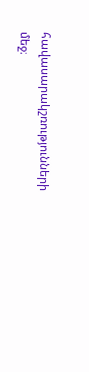հավասարակշռությունների մեջ։